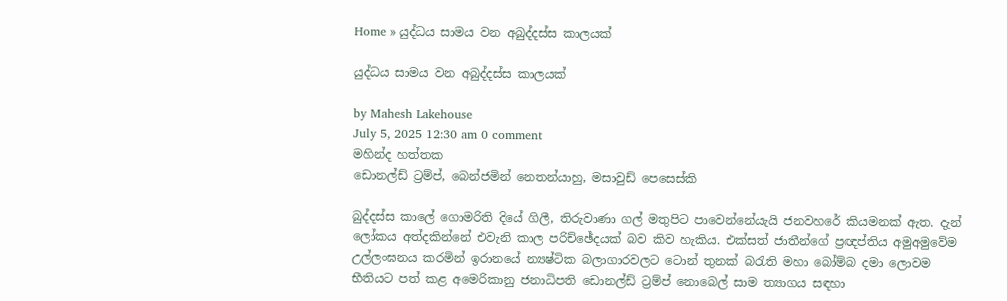Home » යුද්ධය සාමය වන අබුද්දස්ස කාලයක්

යුද්ධය සාමය වන අබුද්දස්ස කාලයක්

by Mahesh Lakehouse
July 5, 2025 12:30 am 0 comment
මහින්ද හත්තක
ඩොනල්ඩ් ට්‍රම්ප්, බෙන්ජමින් නෙතන්යාහු, මසාවුඩ් පෙසෙස්කි

බුද්දස්ස කාලේ ගොමරිති දියේ ගිලී, තිරුවාණා ගල් මතුපිට පාවෙන්නේයැයි ජනවහරේ කියමනක් ඇත. දැන් ලෝකය අත්දකින්නේ එවැනි කාල පරිච්ඡේදයක් බව කිව හැකිය. එක්සත් ජාතීන්ගේ ප්‍රඥප්තිය අමුඅමුවේම උල්ලංඝනය කරමින් ඉරානයේ න්‍යෂ්ටික බලාගාරවලට ටොන් තුනක් බරැති මහා බෝම්බ දමා ලොවම භීතියට පත් කළ අමෙරිකානු ජනාධිපති ඩොනල්ඩ් ට්‍රම්ප් නොබෙල් සාම ත්‍යාගය සඳහා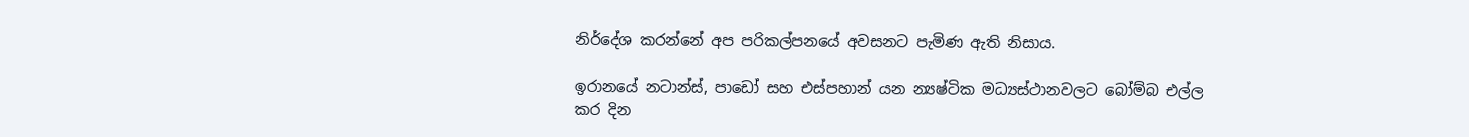නිර්දේශ කරන්නේ අප පරිකල්පනයේ අවසනට පැමිණ ඇති නිසාය.

ඉරානයේ නටාන්ස්, පාඩෝ සහ එස්පහාන් යන න්‍යෂ්ටික මධ්‍යස්ථානවලට බෝම්බ එල්ල කර දින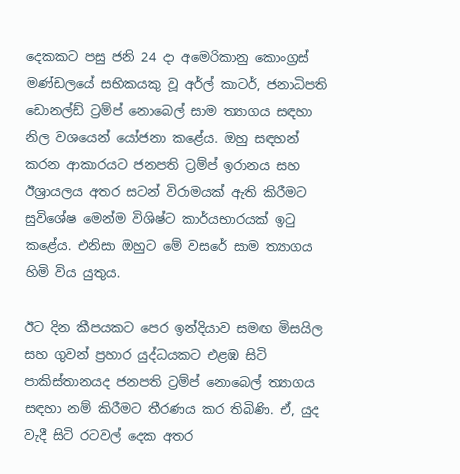දෙකකට පසු ජනි 24 දා අමෙරිකානු කොංග්‍රස් මණ්ඩලයේ සභිකයකු වූ අර්ල් කාටර්, ජනාධිපති ඩොනල්ඩ් ට්‍රම්ප් නොබෙල් සාම ත්‍යාගය සඳහා නිල වශයෙන් යෝජනා කළේය. ඔහු සඳහන් කරන ආකාරයට ජනපති ට්‍රම්ප් ඉරානය සහ ඊශ්‍රායලය අතර සටන් විරාමයක් ඇති කිරීමට සුවිශේෂ මෙන්ම විශිෂ්ට කාර්යභාරයක් ඉටු කළේය. එනිසා ඔහුට මේ වසරේ සාම ත්‍යාගය හිමි විය යුතුය.

ඊට දින කීපයකට පෙර ඉන්දියාව සමඟ මිසයිල සහ ගුවන් ප්‍රහාර යුද්ධයකට එළඹ සිටි පාකිස්තානයද ජනපති ට්‍රම්ප් නොබෙල් ත්‍යාගය සඳහා නම් කිරීමට තීරණය කර තිබිණි. ඒ, යුද වැදී සිටි රටවල් දෙක අතර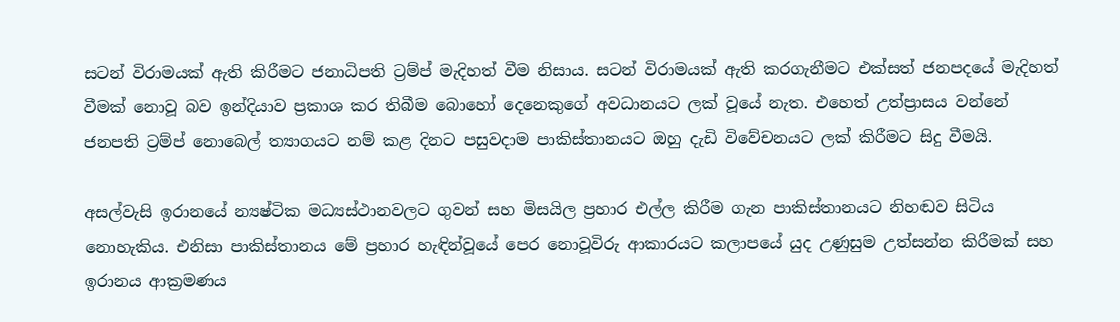සටන් විරාමයක් ඇති කිරීමට ජනාධිපති ට්‍රම්ප් මැදිහත් වීම නිසාය. සටන් විරාමයක් ඇති කරගැනීමට එක්සත් ජනපදයේ මැදිහත් වීමක් නොවූ බව ඉන්දියාව ප්‍රකාශ කර තිබීම බොහෝ දෙනෙකුගේ අවධානයට ලක් වූයේ නැත. එහෙත් උත්ප්‍රාසය වන්නේ ජනපති ට්‍රම්ප් නොබෙල් ත්‍යාගයට නම් කළ දිනට පසුවදාම පාකිස්තානයට ඔහු දැඩි විවේචනයට ලක් කිරීමට සිදු වීමයි.

අසල්වැසි ඉරානයේ න්‍යෂ්ටික මධ්‍යස්ථානවලට ගුවන් සහ මිසයිල ප්‍රහාර එල්ල කිරීම ගැන පාකිස්තානයට නිහඬව සිටිය නොහැකිය. එනිසා පාකිස්තානය මේ ප්‍රහාර හැඳින්වූයේ පෙර නොවූවිරු ආකාරයට කලාපයේ යුද උණුසුම උත්සන්න කිරීමක් සහ ඉරානය ආක්‍රමණය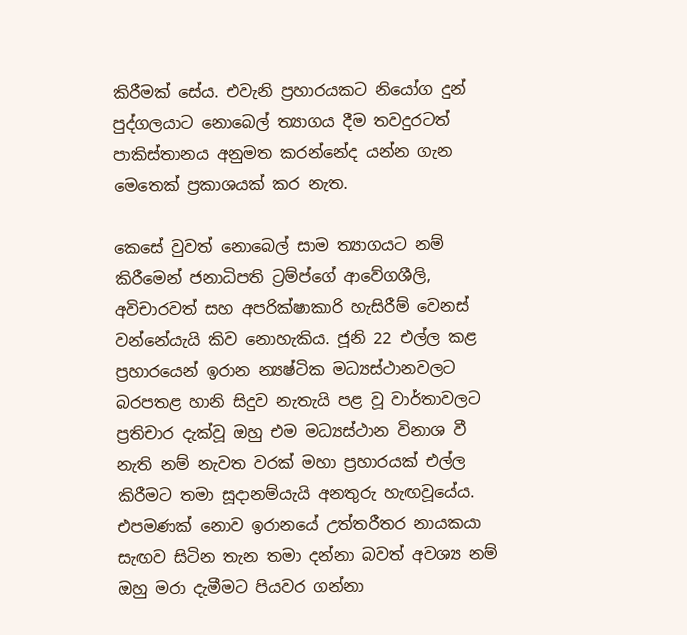කිරීමක් සේය. එවැනි ප්‍රහාරයකට නියෝග දුන් පුද්ගලයාට නොබෙල් ත්‍යාගය දීම තවදුරටත් පාකිස්තානය අනුමත කරන්නේද යන්න ගැන මෙතෙක් ප්‍රකාශයක් කර නැත.

කෙසේ වුවත් නොබෙල් සාම ත්‍යාගයට නම් කිරීමෙන් ජනාධිපති ට්‍රම්ප්ගේ ආවේගශීලි, අවිචාරවත් සහ අපරික්ෂාකාරි හැසිරීම් වෙනස් වන්නේයැයි කිව නොහැකිය. ජූනි 22 එල්ල කළ ප්‍රහාරයෙන් ඉරාන න්‍යෂ්ටික මධ්‍යස්ථානවලට බරපතළ හානි සිදුව නැතැයි පළ වූ වාර්තාවලට ප්‍රතිචාර දැක්වූ ඔහු එම මධ්‍යස්ථාන විනාශ වී නැති නම් නැවත වරක් මහා ප්‍රහාරයක් එල්ල කිරීමට තමා සූදානම්යැයි අනතුරු හැඟවූයේය. එපමණක් නොව ඉරානයේ උත්තරීතර නායකයා සැඟව සිටින තැන තමා දන්නා බවත් අවශ්‍ය නම් ඔහු මරා දැමීමට පියවර ගන්නා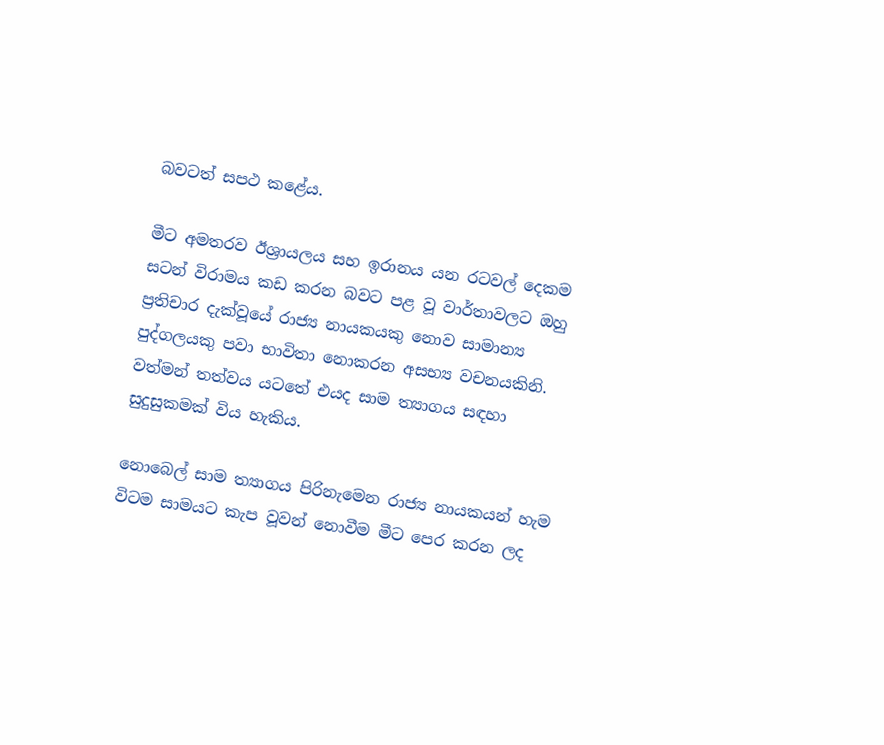බවටත් සපථ කළේය.

මීට අමතරව ඊශ්‍රායලය සහ ඉරානය යන රටවල් දෙකම සටන් විරාමය කඩ කරන බවට පළ වූ වාර්තාවලට ඔහු ප්‍රතිචාර දැක්වූයේ රාජ්‍ය නායකයකු නොව සාමාන්‍ය පුද්ගලයකු පවා භාවිතා නොකරන අසභ්‍ය වචනයකිනි. වත්මන් තත්වය යටතේ එයද සාම ත්‍යාගය සඳහා සුදුසුකමක් විය හැකිය.

නොබෙල් සාම ත්‍යාගය පිරිනැමෙන රාජ්‍ය නායකයන් හැම විටම සාමයට කැප වූවන් නොවීම මීට පෙර කරන ලද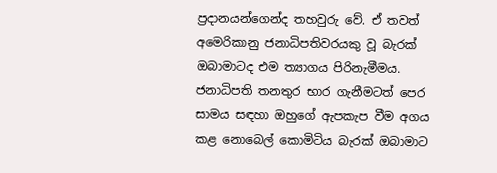ප්‍රදානයන්ගෙන්ද තහවුරු වේ. ඒ තවත් අමෙරිකානු ජනාධිපතිවරයකු වූ බැරක් ඔබාමාටද එම ත්‍යාගය පිරිනැමීමය. ජනාධිපති තනතුර භාර ගැනීමටත් පෙර සාමය සඳහා ඔහුගේ ඇපකැප වීම අගය කළ නොබෙල් කොමිටිය බැරක් ඔබාමාට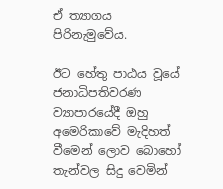ඒ ත්‍යාගය පිරිනැමුවේය.

ඊට හේතු පාඨය වූයේ ජනාධිපතිවරණ ව්‍යාපාරයේදී ඔහු අමෙරිකාවේ මැදිහත් වීමෙන් ලොව බොහෝ තැන්වල සිදු වෙමින්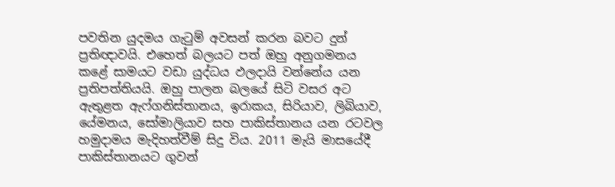පවතින යුදමය ගැටුම් අවසන් කරන බවට දුන් ප්‍රතිඥාවයි. එහෙත් බලයට පත් ඔහු අනුගමනය කළේ සාමයට වඩා යුද්ධය ඵලදායි වන්නේය යන ප්‍රතිපත්තියයි. ඔහු පාලන බලයේ සිටි වසර අට ඇතුළත ඇෆ්ගනිස්තානය, ඉරාකය, සිරියාව, ලිබියාව, යේමනය, සෝමාලියාව සහ පාකිස්තානය යන රටවල හමුදාමය මැදිහත්වීම් සිදු විය. 2011 මැයි මාසයේදී පාකිස්තානයට ගුවන්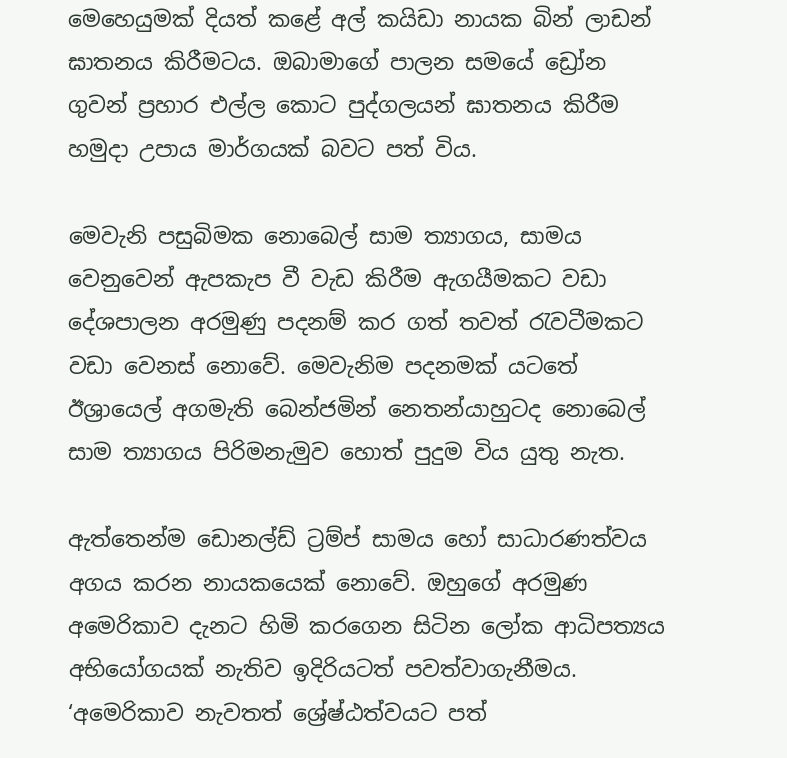මෙහෙයුමක් දියත් කළේ අල් කයිඩා නායක බින් ලාඩන් ඝාතනය කිරීමටය. ඔබාමාගේ පාලන සමයේ ඩ්‍රෝන ගුවන් ප්‍රහාර එල්ල කොට පුද්ගලයන් ඝාතනය කිරීම හමුදා උපාය මාර්ගයක් බවට පත් විය.

මෙවැනි පසුබිමක නොබෙල් සාම ත්‍යාගය, සාමය වෙනුවෙන් ඇපකැප වී වැඩ කිරීම ඇගයීමකට වඩා දේශපාලන අරමුණු පදනම් කර ගත් තවත් රැවටීමකට වඩා වෙනස් නොවේ. මෙවැනිම පදනමක් යටතේ ඊශ්‍රායෙල් අගමැති බෙන්ජමින් නෙතන්යාහුටද නොබෙල් සාම ත්‍යාගය පිරිමනැමුව හොත් පුදුම විය යුතු නැත.

ඇත්තෙන්ම ඩොනල්ඩ් ට්‍රම්ප් සාමය හෝ සාධාරණත්වය අගය කරන නායකයෙක් නොවේ. ඔහුගේ අරමුණ අමෙරිකාව දැනට හිමි කරගෙන සිටින ලෝක ආධිපත්‍යය අභියෝගයක් නැතිව ඉදිරියටත් පවත්වාගැනීමය. ‘අමෙරිකාව නැවතත් ශ්‍රේෂ්ඨත්වයට පත්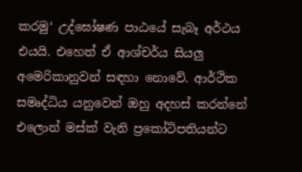කරමු‘ උද්ඝෝෂණ පාඨයේ සැබෑ අර්ථය එයයි. එහෙත් ඒ ආශ්චර්ය සියලු අමෙරිකානුවන් සඳහා නොවේ. ආර්ථික සමෘද්ධිය යනුවෙන් ඔහු අදහස් කරන්නේ එලොන් මස්ක් වැනි ප්‍රකෝටිපතියන්ට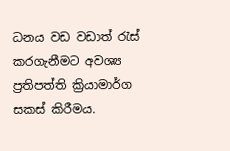ධනය වඩ වඩාත් රැස් කරගැනීමට අවශ්‍ය ප්‍රතිපත්ති ක්‍රියාමාර්ග සකස් කිරීමය.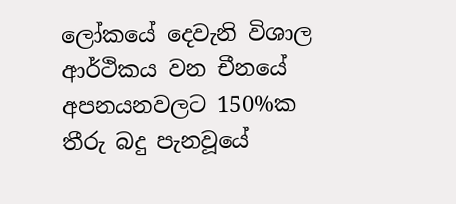ලෝකයේ දෙවැනි විශාල ආර්ථිකය වන චීනයේ අපනයනවලට 150%ක තීරු බදු පැනවූයේ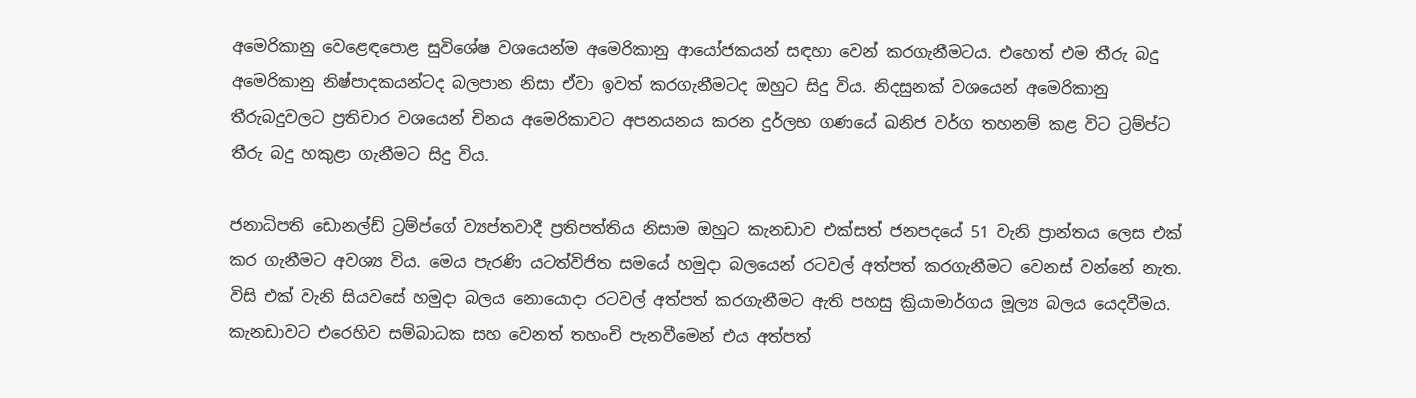අමෙරිකානු වෙළෙඳපොළ සුවිශේෂ වශයෙන්ම අමෙරිකානු ආයෝජකයන් සඳහා වෙන් කරගැනීමටය. එහෙත් එම තීරු බදු අමෙරිකානු නිෂ්පාදකයන්ටද බලපාන නිසා ඒවා ඉවත් කරගැනීමටද ඔහුට සිදු විය. නිදසුනක් වශයෙන් අමෙරිකානු තීරුබදුවලට ප්‍රතිචාර වශයෙන් චිනය අමෙරිකාවට අපනයනය කරන දුර්ලභ ගණයේ ඛනිජ වර්ග තහනම් කළ විට ට්‍රම්ප්ට තීරු බදු හකුළා ගැනීමට සිදු විය.

ජනාධිපති ඩොනල්ඩ් ට්‍රම්ප්ගේ ව්‍යප්තවාදී ප්‍රතිපත්තිය නිසාම ඔහුට කැනඩාව එක්සත් ජනපදයේ 51 වැනි ප්‍රාන්තය ලෙස එක් කර ගැනීමට අවශ්‍ය විය. මෙය පැරණි යටත්විජිත සමයේ හමුදා බලයෙන් රටවල් අත්පත් කරගැනීමට වෙනස් වන්නේ නැත. විසි එක් වැනි සියවසේ හමුදා බලය නොයොදා රටවල් අත්පත් කරගැනීමට ඇති පහසු ක්‍රියාමාර්ගය මූල්‍ය බලය යෙදවීමය. කැනඩාවට එරෙහිව සම්බාධක සහ වෙනත් තහංචි පැනවීමෙන් එය අත්පත්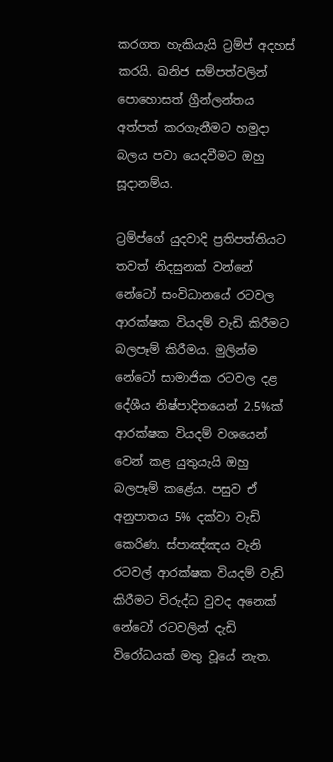කරගත හැකියැයි ට්‍රම්ප් අදහස් කරයි. ඛනිජ සම්පත්වලින් පොහොසත් ග්‍රීන්ලන්තය අත්පත් කරගැනීමට හමුදා බලය පවා යෙදවීමට ඔහු සූදානම්ය.

ට්‍රම්ප්ගේ යුදවාදි ප්‍රතිපත්තියට තවත් නිදසුනක් වන්නේ නේටෝ සංවිධානයේ රටවල ආරක්ෂක වියදම් වැඩි කිරීමට බලපෑම් කිරීමය. මුලින්ම නේටෝ සාමාජික රටවල දළ දේශීය නිෂ්පාදිතයෙන් 2.5%ක් ආරක්ෂක වියදම් වශයෙන් වෙන් කළ යුතුයැයි ඔහු බලපෑම් කළේය. පසුව ඒ අනුපාතය 5% දක්වා වැඩි කෙරිණ. ස්පාඤ්ඤය වැනි රටවල් ආරක්ෂක වියදම් වැඩි කිරීමට විරුද්ධ වුවද අනෙක් නේටෝ රටවලින් දැඩි විරෝධයක් මතු වූයේ නැත.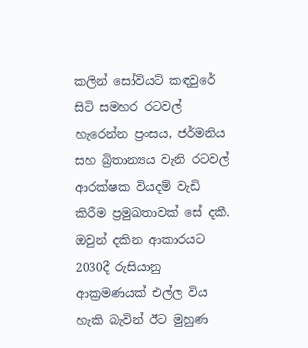කලින් සෝවියට් කඳවුරේ සිටි සමහර රටවල් හැරෙන්න ප්‍රංසය, ජර්මනිය සහ බ්‍රිතාන්‍යය වැනි රටවල් ආරක්ෂක වියදම් වැඩි කිරීම ප්‍රමුඛතාවක් සේ දකී. ඔවුන් දකින ආකාරයට 2030දී රුසියානු ආක්‍රමණයක් එල්ල විය හැකි බැවින් ඊට මුහුණ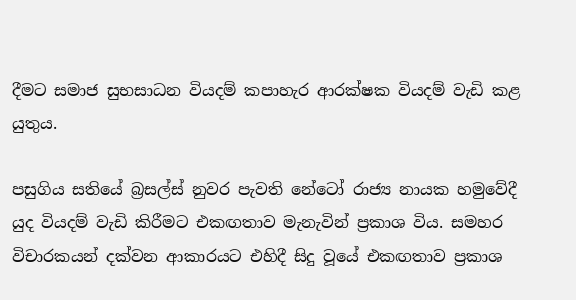දීමට සමාජ සුභසාධන වියදම් කපාහැර ආරක්ෂක වියදම් වැඩි කළ යුතුය.

පසුගිය සතියේ බ්‍රසල්ස් නුවර පැවති නේටෝ රාජ්‍ය නායක හමුවේදී යුද වියදම් වැඩි කිරීමට එකඟතාව මැනැවින් ප්‍රකාශ විය. සමහර විචාරකයන් දක්වන ආකාරයට එහිදී සිදු වූයේ එකඟතාව ප්‍රකාශ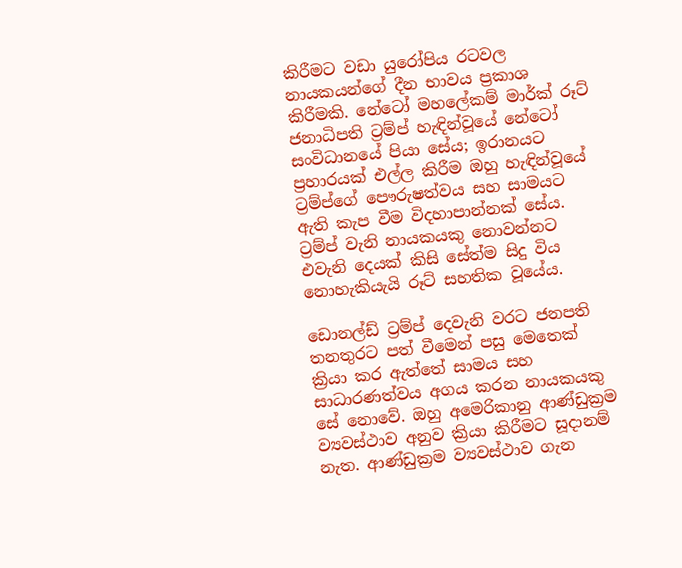කිරීමට වඩා යුරෝපිය රටවල නායකයන්ගේ දීන භාවය ප්‍රකාශ කිරීමකි. නේටෝ මහලේකම් මාර්ක් රූට් ජනාධිපති ට්‍රම්ප් හැඳින්වූයේ නේටෝ සංවිධානයේ පියා සේය; ඉරානයට ප්‍රහාරයක් එල්ල කිරීම ඔහු හැඳින්වූයේ ට්‍රම්ප්ගේ පෞරුෂත්වය සහ සාමයට ඇති කැප වීම විදහාපාන්නක් සේය. ට්‍රම්ප් වැනි නායකයකු නොවන්නට එවැනි දෙයක් කිසි සේත්ම සිදු විය නොහැකියැයි රූට් සහතික වූයේය.

ඩොනල්ඩ් ට්‍රම්ප් දෙවැනි වරට ජනපති තනතුරට පත් වීමෙන් පසු මෙතෙක් ක්‍රියා කර ඇත්තේ සාමය සහ සාධාරණත්වය අගය කරන නායකයකු සේ නොවේ. ඔහු අමෙරිකානු ආණ්ඩුක්‍රම ව්‍යවස්ථාව අනුව ක්‍රියා කිරීමට සූදානම් නැත. ආණ්ඩුක්‍රම ව්‍යවස්ථාව ගැන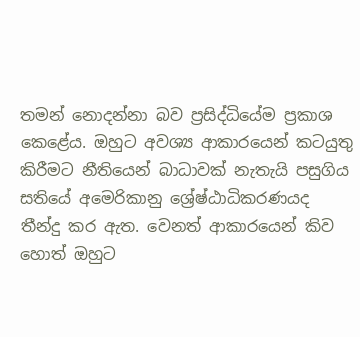තමන් නොදන්නා බව ප්‍රසිද්ධියේම ප්‍රකාශ කෙළේය. ඔහුට අවශ්‍ය ආකාරයෙන් කටයුතු කිරීමට නීතියෙන් බාධාවක් නැතැයි පසුගිය සතියේ අමෙරිකානු ශ්‍රේෂ්ඨාධිකරණයද තීන්දු කර ඇත. වෙනත් ආකාරයෙන් කිව හොත් ඔහුට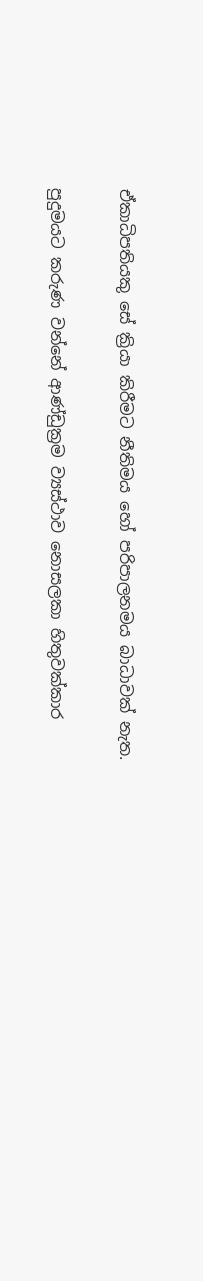ඒකාධිපතියකු සේ ක්‍රියා කිරීමට නීතිමය හෝ පරිපාලනමය බාධාවක් නැත.

පුදුමයට කරුණ වන්නේ ආණ්ඩුක්‍රම ව්‍යස්ථාව නොසලකා හිතුවක්කාර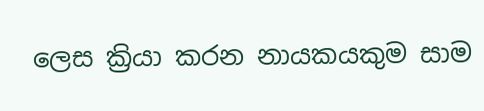ලෙස ක්‍රියා කරන නායකයකුම සාම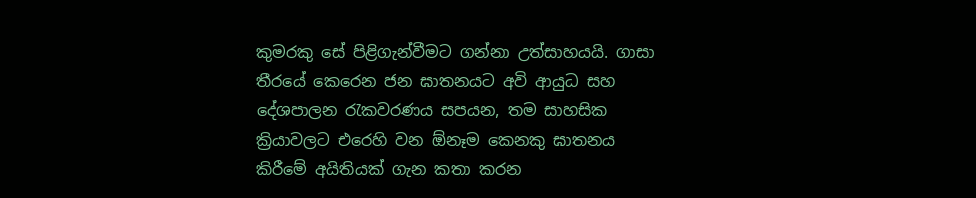කුමරකු සේ පිළිගැන්වීමට ගන්නා උත්සාහයයි. ගාසා තීරයේ කෙරෙන ජන ඝාතනයට අවි ආයුධ සහ දේශපාලන රැකවරණය සපයන, තම සාහසික ක්‍රියාවලට එරෙහි වන ඕනෑම කෙනකු ඝාතනය කිරීමේ අයිතියක් ගැන කතා කරන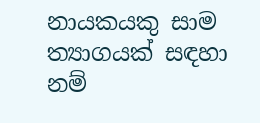නායකයකු සාම ත්‍යාගයක් සඳහා නම්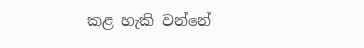කළ හැකි වන්නේ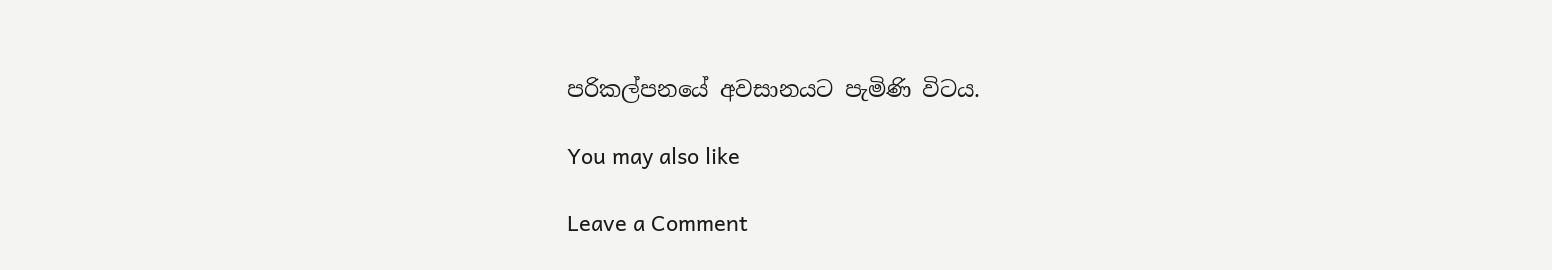පරිකල්පනයේ අවසානයට පැමිණි විටය.

You may also like

Leave a Comment